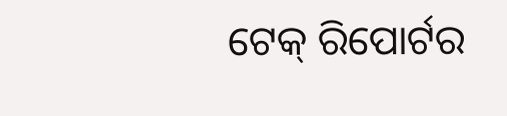ଟେକ୍‌ ରିପୋର୍ଟର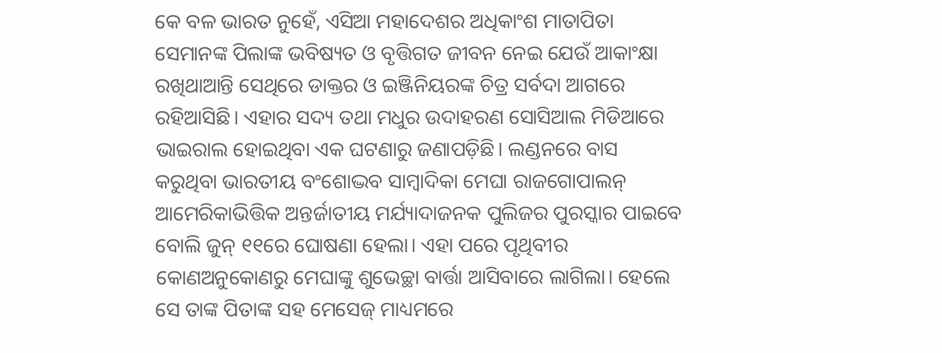କେ ବଳ ଭାରତ ନୁହେଁ, ଏସିଆ ମହାଦେଶର ଅଧିକାଂଶ ମାତାପିତା ସେମାନଙ୍କ ପିଲାଙ୍କ ଭବିଷ୍ୟତ ଓ ବୃତ୍ତିଗତ ଜୀବନ ନେଇ ଯେଉଁ ଆକାଂକ୍ଷା ରଖିଥାଆନ୍ତି ସେଥିରେ ଡାକ୍ତର ଓ ଇଞ୍ଜିନିୟରଙ୍କ ଚିତ୍ର ସର୍ବଦା ଆଗରେ ରହିଆସିଛି। ଏହାର ସଦ୍ୟ ତଥା ମଧୁର ଉଦାହରଣ ସୋସିଆଲ ମିଡିଆରେ ଭାଇରାଲ ହୋଇଥିବା ଏକ ଘଟଣାରୁ ଜଣାପଡ଼ିଛି। ଲଣ୍ଡନରେ ବାସ କରୁଥିବା ଭାରତୀୟ ବଂଶୋଦ୍ଭବ ସାମ୍ବାଦିକା ମେଘା ରାଜଗୋପାଲନ୍‌ ଆମେରିକାଭିତ୍ତିକ ଅନ୍ତର୍ଜାତୀୟ ମର୍ଯ୍ୟାଦାଜନକ ପୁଲିଜର ପୁରସ୍କାର ପାଇବେ ବୋଲି ଜୁନ୍‌ ୧୧ରେ ଘୋଷଣା ହେଲା। ଏହା ପରେ ପୃଥିବୀର କୋଣଅନୁକୋଣରୁ ମେଘାଙ୍କୁ ଶୁଭେଚ୍ଛା ବାର୍ତ୍ତା ଆସିବାରେ ଲାଗିଲା। ହେଲେ ସେ ତାଙ୍କ ପିତାଙ୍କ ସହ ମେସେଜ୍‌ ମାଧ୍ୟମରେ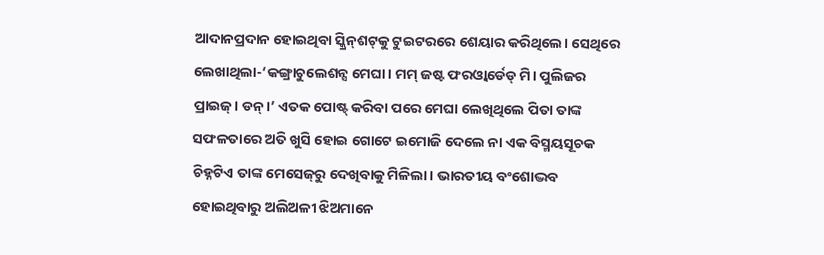ଆଦାନପ୍ରଦାନ ହୋଇଥିବା ସ୍କ୍ରିନ୍‌ଶଟ୍‌କୁ ଟୁଇଟରରେ ଶେୟାର କରିଥିଲେ। ସେଥିରେ ଲେଖାଥିଲା-‘କଙ୍ଗ୍ରାଚୁଲେଶନ୍ସ ମେଘା। ମମ୍‌ ଜଷ୍ଟ ଫରଓ୍ବାର୍ଡେଡ୍‌ ମି। ପୁଲିଜର ପ୍ରାଇଜ୍‌। ଡନ୍‌।’ ଏତକ ପୋଷ୍ଟ୍‌ କରିବା ପରେ ମେଘା ଲେଖିଥିଲେ ପିତା ତାଙ୍କ ସଫଳତାରେ ଅତି ଖୁସି ହୋଇ ଗୋଟେ ଇମୋଜି ଦେଲେ ନା ଏକ ବିସ୍ମୟସୂଚକ ଚିହ୍ନଟିଏ ତାଙ୍କ ମେସେଜ୍‌ରୁ ଦେଖିବାକୁ ମିଳିଲା। ଭାରତୀୟ ବଂଶୋଦ୍ଭବ ହୋଇଥିବାରୁ ଅଲିଅଳୀ ଝିଅମାନେ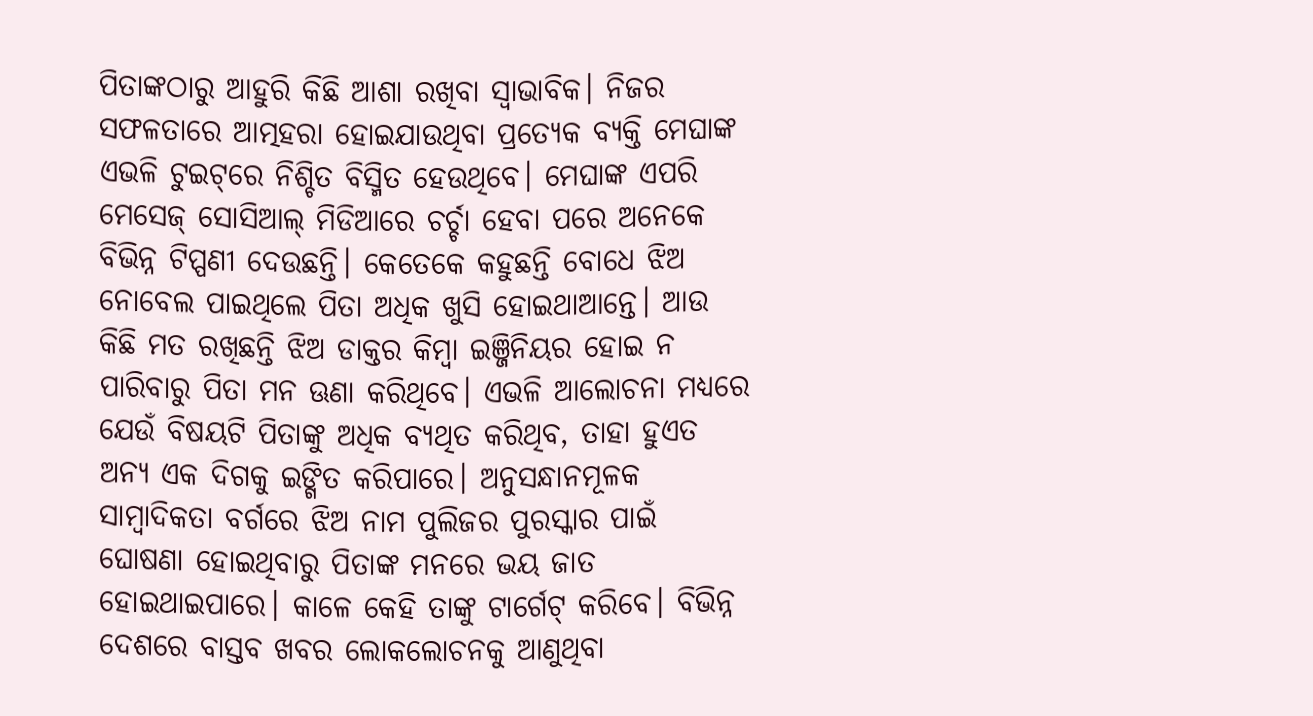ପିତାଙ୍କଠାରୁ ଆହୁରି କିଛି ଆଶା ରଖିବା ସ୍ବାଭାବିକ। ନିଜର ସଫଳତାରେ ଆତ୍ମହରା ହୋଇଯାଉଥିବା ପ୍ରତ୍ୟେକ ବ୍ୟକ୍ତି ମେଘାଙ୍କ ଏଭଳି ଟୁଇଟ୍‌ରେ ନିଶ୍ଚିତ ବିସ୍ମିତ ହେଉଥିବେ। ମେଘାଙ୍କ ଏପରି ମେସେଜ୍‌ ସୋସିଆଲ୍‌ ମିଡିଆରେ ଚର୍ଚ୍ଚା ହେବା ପରେ ଅନେକେ ବିଭିନ୍ନ ଟିପ୍ପଣୀ ଦେଉଛନ୍ତି। କେତେକେ କହୁଛନ୍ତି ବୋଧେ ଝିଅ ନୋବେଲ ପାଇଥିଲେ ପିତା ଅଧିକ ଖୁସି ହୋଇଥାଆନ୍ତେ। ଆଉ କିଛି ମତ ରଖିଛନ୍ତି ଝିଅ ଡାକ୍ତର କିମ୍ବା ଇଞ୍ଜିନିୟର ହୋଇ ନ ପାରିବାରୁ ପିତା ମନ ଊଣା କରିଥିବେ। ଏଭଳି ଆଲୋଚନା ମଧ୍ୟରେ ଯେଉଁ ବିଷୟଟି ପିତାଙ୍କୁ ଅଧିକ ବ୍ୟଥିତ କରିଥିବ, ତାହା ହୁଏତ ଅନ୍ୟ ଏକ ଦିଗକୁ ଇଙ୍ଗିତ କରିପାରେ। ଅନୁସନ୍ଧାନମୂଳକ ସାମ୍ବାଦିକତା ବର୍ଗରେ ଝିଅ ନାମ ପୁଲିଜର ପୁରସ୍କାର ପାଇଁ ଘୋଷଣା ହୋଇଥିବାରୁ ପିତାଙ୍କ ମନରେ ଭୟ ଜାତ ହୋଇଥାଇପାରେ। କାଳେ କେହି ତାଙ୍କୁ ଟାର୍ଗେଟ୍‌ କରିବେ। ବିଭିନ୍ନ ଦେଶରେ ବାସ୍ତବ ଖବର ଲୋକଲୋଚନକୁ ଆଣୁଥିବା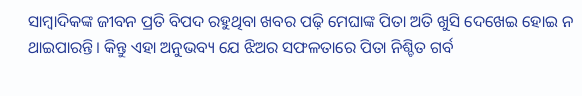ସାମ୍ବାଦିକଙ୍କ ଜୀବନ ପ୍ରତି ବିପଦ ରହୁଥିବା ଖବର ପଢ଼ି ମେଘାଙ୍କ ପିତା ଅତି ଖୁସି ଦେଖେଇ ହୋଇ ନ ଥାଇପାରନ୍ତି। କିନ୍ତୁ ଏହା ଅନୁଭବ୍ୟ ଯେ ଝିଅର ସଫଳତାରେ ପିତା ନିଶ୍ଚିତ ଗର୍ବ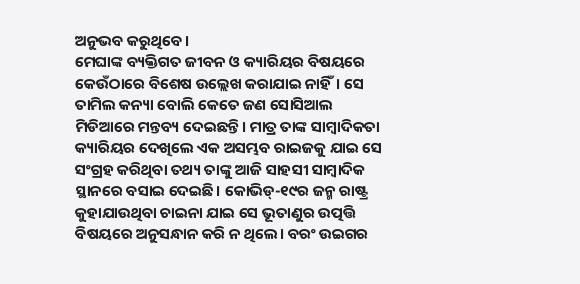ଅନୁଭବ କରୁଥିବେ।
ମେଘାଙ୍କ ବ୍ୟକ୍ତିଗତ ଜୀବନ ଓ କ୍ୟାରିୟର ବିଷୟରେ କେଉଁଠାରେ ବିଶେଷ ଉଲ୍ଲେଖ କରାଯାଇ ନାହିଁ। ସେ ତାମିଲ କନ୍ୟା ବୋଲି କେତେ ଜଣ ସୋସିଆଲ ମିଡିଆରେ ମନ୍ତବ୍ୟ ଦେଇଛନ୍ତି। ମାତ୍ର ତାଙ୍କ ସାମ୍ବାଦିକତା କ୍ୟାରିୟର ଦେଖିଲେ ଏକ ଅସମ୍ଭବ ରାଇଜକୁ ଯାଇ ସେ ସଂଗ୍ରହ କରିଥିବା ତଥ୍ୟ ତାଙ୍କୁ ଆଜି ସାହସୀ ସାମ୍ବାଦିକ ସ୍ଥାନରେ ବସାଇ ଦେଇଛି। କୋଭିଡ୍‌-୧୯ର ଜନ୍ମ ରାଷ୍ଟ୍ର କୁହାଯାଉଥିବା ଚାଇନା ଯାଇ ସେ ଭୂତାଣୁର ଉତ୍ପତ୍ତି ବିଷୟରେ ଅନୁସନ୍ଧାନ କରି ନ ଥିଲେ। ବରଂ ଉଇଗର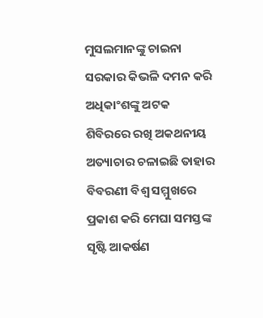ମୁସଲମାନଙ୍କୁ ଚାଇନା ସରକାର କିଭଳି ଦମନ କରି ଅଧିକାଂଶଙ୍କୁ ଅଟକ ଶିବିରରେ ରଖି ଅକଥନୀୟ ଅତ୍ୟାଚାର ଚଳାଇଛି ତାହାର ବିବରଣୀ ବିଶ୍ୱ ସମ୍ମୁଖରେ ପ୍ରକାଶ କରି ମେଘା ସମସ୍ତଙ୍କ ସୃଷ୍ଟି ଆକର୍ଷଣ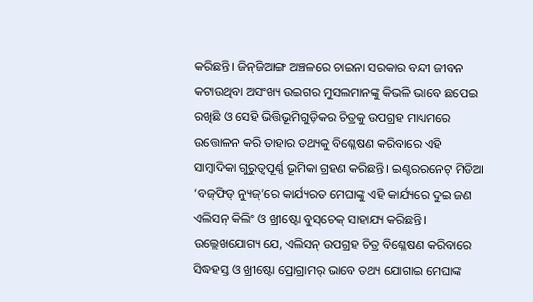କରିଛନ୍ତି। ଜିନ୍‌ଜିଆଙ୍ଗ ଅଞ୍ଚଳରେ ଚାଇନା ସରକାର ବନ୍ଦୀ ଜୀବନ କଟାଉଥିବା ଅସଂଖ୍ୟ ଉଇଗର ମୁସଲମାନଙ୍କୁ କିଭଳି ଭାବେ ଛପେଇ ରଖିଛି ଓ ସେହି ଭିତ୍ତିଭୂମିଗୁଡ଼ିକର ଚିତ୍ରକୁ ଉପଗ୍ରହ ମାଧ୍ୟମରେ ଉତ୍ତୋଳନ କରି ତାହାର ତଥ୍ୟକୁ ବିଶ୍ଳେଷଣ କରିବାରେ ଏହି ସାମ୍ବାଦିକା ଗୁରୁତ୍ୱପୂର୍ଣ୍ଣ ଭୂମିକା ଗ୍ରହଣ କରିଛନ୍ତି। ଇଣ୍ଟରରନେଟ୍‌ ମିଡିଆ ‘ବଜ୍‌ଫିଡ୍‌ ନ୍ୟୁଜ୍‌’ରେ କାର୍ଯ୍ୟରତ ମେଘାଙ୍କୁ ଏହି କାର୍ଯ୍ୟରେ ଦୁଇ ଜଣ ଏଲିସନ୍‌ କିଲିଂ ଓ ଖ୍ରୀଷ୍ଟୋ ବୁସ୍‌ଚେକ୍‌ ସାହାଯ୍ୟ କରିଛନ୍ତି। ଉଲ୍ଲେଖଯୋଗ୍ୟ ଯେ, ଏଲିସନ୍‌ ଉପଗ୍ରହ ଚିତ୍ର ବିଶ୍ଳେଷଣ କରିବାରେ ସିଦ୍ଧହସ୍ତ ଓ ଖ୍ରୀଷ୍ଟୋ ପ୍ରୋଗ୍ରାମର୍‌ ଭାବେ ତଥ୍ୟ ଯୋଗାଇ ମେଘାଙ୍କ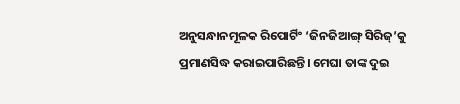ଅନୁସନ୍ଧାନମୂଳକ ରିପୋର୍ଟିଂ ‘ଜିନଜିଆଙ୍ଗ୍‌ ସିରିଜ୍‌’କୁ ପ୍ରମାଣସିଦ୍ଧ କରାଇପାରିଛନ୍ତି। ମେଘା ତାଙ୍କ ଦୁଇ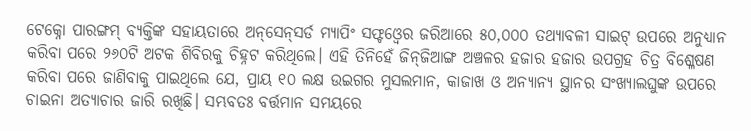ଟେକ୍ନୋ ପାରଙ୍ଗମ୍‌ ବ୍ୟକ୍ତିଙ୍କ ସହାୟତାରେ ଅନ୍‌ସେନ୍‌ସର୍ଡ ମ୍ୟାପିଂ ସଫ୍ଟଓ୍ବେର ଜରିଆରେ ୫୦,୦୦୦ ତଥ୍ୟାବଳୀ ସାଇଟ୍‌ ଉପରେ ଅନୁଧ୍ୟାନ କରିବା ପରେ ୨୬୦ଟି ଅଟକ ଶିବିରକୁ ଚିହ୍ନଟ କରିଥିଲେ। ଏହି ତିନିହେଁ ଜିନ୍‌ଜିଆଙ୍ଗ ଅଞ୍ଚଳର ହଜାର ହଜାର ଉପଗ୍ରହ ଚିତ୍ର ବିଶ୍ଳେଷଣ କରିବା ପରେ ଜାଣିବାକୁ ପାଇଥିଲେ ଯେ, ପ୍ରାୟ ୧୦ ଲକ୍ଷ ଉଇଗର ମୁସଲମାନ, କାଜାଖ ଓ ଅନ୍ୟାନ୍ୟ ସ୍ଥାନର ସଂଖ୍ୟାଲଘୁଙ୍କ ଉପରେ ଚାଇନା ଅତ୍ୟାଚାର ଜାରି ରଖିଛି। ସମ୍ଭବତଃ ବର୍ତ୍ତମାନ ସମୟରେ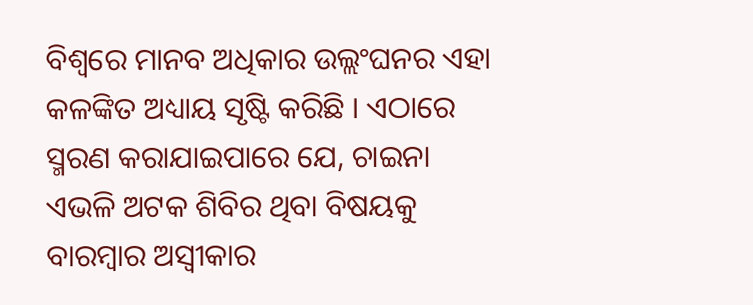ବିଶ୍ୱରେ ମାନବ ଅଧିକାର ଉଲ୍ଲଂଘନର ଏହା କଳଙ୍କିତ ଅଧ୍ୟାୟ ସୃଷ୍ଟି କରିଛି । ଏଠାରେ ସ୍ମରଣ କରାଯାଇପାରେ ଯେ, ଚାଇନା ଏଭଳି ଅଟକ ଶିବିର ଥିବା ବିଷୟକୁ ବାରମ୍ବାର ଅସ୍ବୀକାର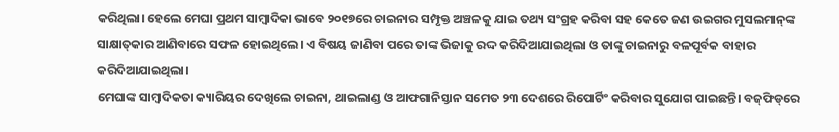କରିଥିଲା। ହେଲେ ମେଘା ପ୍ରଥମ ସାମ୍ବାଦିକା ଭାବେ ୨୦୧୭ରେ ଚାଇନାର ସମ୍ପୃକ୍ତ ଅଞ୍ଚଳକୁ ଯାଇ ତଥ୍ୟ ସଂଗ୍ରହ କରିବା ସହ କେତେ ଜଣ ଉଇଗର ମୁସଲମାନ୍‌ଙ୍କ ସାକ୍ଷାତ୍‌କାର ଆଣିବାରେ ସଫଳ ହୋଇଥିଲେ। ଏ ବିଷୟ ଜାଣିବା ପରେ ତାଙ୍କ ଭିଜାକୁ ରଦ୍ଦ କରିଦିଆଯାଇଥିଲା ଓ ତାଙ୍କୁ ଚାଇନାରୁ ବଳପୂର୍ବକ ବାହାର କରିଦିଆଯାଇଥିଲା।
ମେଘାଙ୍କ ସାମ୍ବାଦିକତା କ୍ୟାରିୟର ଦେଖିଲେ ଚାଇନା, ଥାଇଲାଣ୍ଡ ଓ ଆଫଗାନିସ୍ତାନ ସମେତ ୨୩ ଦେଶରେ ରିପୋର୍ଟିଂ କରିବାର ସୁଯୋଗ ପାଇଛନ୍ତି। ବଜ୍‌ଫିଡ୍‌ରେ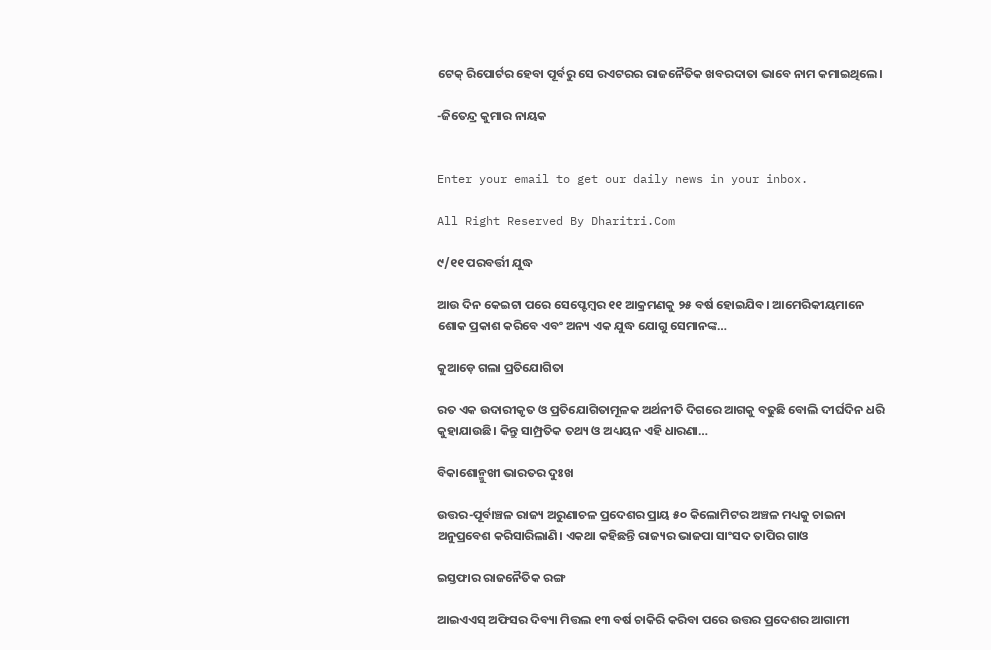ଟେକ୍‌ ରିପୋର୍ଟର ହେବା ପୂର୍ବରୁ ସେ ରଏଟରର ରାଜନୈତିକ ଖବରଦାତା ଭାବେ ନାମ କମାଇଥିଲେ।

-ଜିତେନ୍ଦ୍ର କୁମାର ନାୟକ


Enter your email to get our daily news in your inbox.

All Right Reserved By Dharitri.Com

୯/୧୧ ପରବର୍ତ୍ତୀ ଯୁଦ୍ଧ

ଆଉ ଦିନ କେଇଟା ପରେ ସେପ୍ଟେମ୍ୱର ୧୧ ଆକ୍ରମଣକୁ ୨୫ ବର୍ଷ ହୋଇଯିବ। ଆମେରିକୀୟମାନେ ଶୋକ ପ୍ରକାଶ କରିବେ ଏବଂ ଅନ୍ୟ ଏକ ଯୁଦ୍ଧ ଯୋଗୁ ସେମାନଙ୍କ…

କୁଆଡ଼େ ଗଲା ପ୍ରତିଯୋଗିତା

ରତ ଏକ ଉଦାରୀକୃତ ଓ ପ୍ରତିଯୋଗିତାମୂଳକ ଅର୍ଥନୀତି ଦିଗରେ ଆଗକୁ ବଢୁଛି ବୋଲି ଦୀର୍ଘଦିନ ଧରି କୁହାଯାଉଛି। କିନ୍ତୁ ସାମ୍ପ୍ରତିକ ତଥ୍ୟ ଓ ଅଧ୍ୟୟନ ଏହି ଧାରଣା…

ବିକାଶୋନ୍ମୁଖୀ ଭାରତର ଦୁଃଖ

ଉତ୍ତର-ପୂର୍ବାଞ୍ଚଳ ରାଜ୍ୟ ଅରୁଣାଚଳ ପ୍ରଦେଶର ପ୍ରାୟ ୫୦ କିଲୋମିଟର ଅଞ୍ଚଳ ମଧ୍ୟକୁ ଚାଇନା ଅନୁପ୍ରବେଶ କରିସାରିଲାଣି। ଏକଥା କହିଛନ୍ତି ରାଜ୍ୟର ଭାଜପା ସାଂସଦ ତାପିର ଗାଓ

ଇସ୍ତଫାର ରାଜନୈତିକ ରଙ୍ଗ

ଆଇଏଏସ୍‌ ଅଫିସର ଦିବ୍ୟା ମିତ୍ତଲ ୧୩ ବର୍ଷ ଚାକିରି କରିବା ପରେ ଉତ୍ତର ପ୍ରଦେଶର ଆଗାମୀ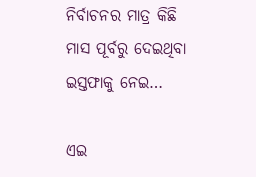ନିର୍ବାଚନର ମାତ୍ର କିଛି ମାସ ପୂର୍ବରୁ ଦେଇଥିବା ଇସ୍ତଫାକୁ ନେଇ…

ଏଇ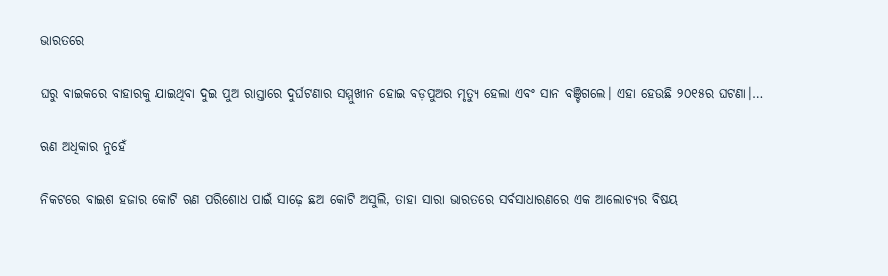ଭାରତରେ

ଘରୁ ବାଇକରେ ବାହାରକୁ ଯାଇଥିବା ଦୁଇ ପୁଅ ରାସ୍ତାରେ ଦୁର୍ଘଟଣାର ସମ୍ମୁଖୀନ ହୋଇ ବଡ଼ପୁଅର ମୃତ୍ୟୁ ହେଲା ଏବଂ ସାନ ବଞ୍ଚିଗଲେ। ଏହା ହେଉଛି ୨୦୧୫ର ଘଟଣା।…

ଋଣ ଅଧିକାର ନୁହେଁ

ନିକଟରେ ବାଇଶ ହଜାର କୋଟି ଋଣ ପରିଶୋଧ ପାଇଁ ସାଢ଼େ ଛଅ କୋଟି ଅସୁଲି, ତାହା ସାରା ଭାରତରେ ସର୍ବସାଧାରଣରେ ଏକ ଆଲୋଚ୍ୟର ବିଷୟ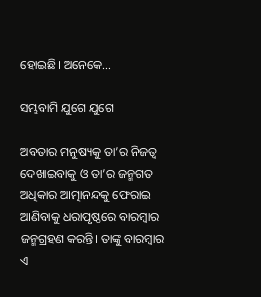ହୋଇଛି। ଅନେକେ…

ସମ୍ଭବାମି ଯୁଗେ ଯୁଗେ

ଅବତାର ମନୁଷ୍ୟକୁ ତା’ର ନିଜତ୍ୱ ଦେଖାଇବାକୁ ଓ ତା’ର ଜନ୍ମଗତ ଅଧିକାର ଆତ୍ମାନନ୍ଦକୁ ଫେରାଇ ଆଣିବାକୁ ଧରାପୃଷ୍ଠରେ ବାରମ୍ବାର ଜନ୍ମଗ୍ରହଣ କରନ୍ତି। ତାଙ୍କୁ ବାରମ୍ବାର ଏ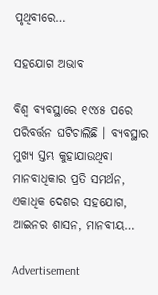ପୃଥିବୀରେ…

ସହଯୋଗ ଅଭାବ

ବିଶ୍ୱ ବ୍ୟବସ୍ଥାରେ ୧୯୪୫ ପରେ ପରିବର୍ତ୍ତନ ଘଟିଚାଲିଛି । ବ୍ୟବସ୍ଥାର ମୁଖ୍ୟ ସ୍ତମ୍ଭ କୁହାଯାଉଥିବା ମାନବାଧିକାର ପ୍ରତି ସମର୍ଥନ, ଏକାଧିକ ଦେଶର ସହଯୋଗ, ଆଇନର ଶାସନ, ମାନବୀୟ…

Advertisement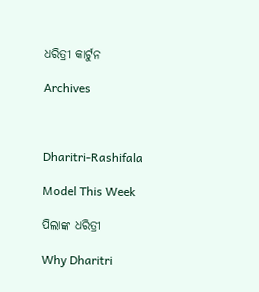ଧରିତ୍ରୀ କାର୍ଟୁନ

Archives



Dharitri-Rashifala

Model This Week

ପିଲାଙ୍କ ଧରିତ୍ରୀ

Why Dharitri